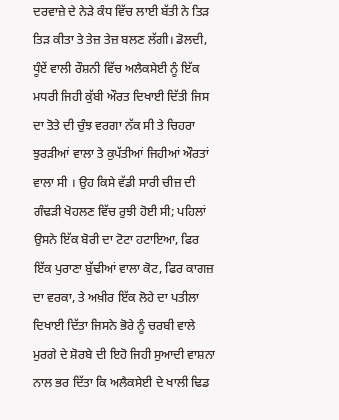ਦਰਵਾਜ਼ੇ ਦੇ ਨੇੜੇ ਕੰਧ ਵਿੱਚ ਲਾਈ ਬੱਤੀ ਨੇ ਤਿੜ ਤਿੜ ਕੀਤਾ ਤੇ ਤੇਜ਼ ਤੇਜ਼ ਬਲਣ ਲੱਗੀ। ਡੋਲਦੀ, ਧੂੰਏਂ ਵਾਲੀ ਰੌਸ਼ਨੀ ਵਿੱਚ ਅਲੈਕਸੇਈ ਨੂੰ ਇੱਕ ਮਧਰੀ ਜਿਹੀ ਕੁੱਬੀ ਔਰਤ ਦਿਖਾਈ ਦਿੱਤੀ ਜਿਸ ਦਾ ਤੋਤੇ ਦੀ ਚੁੰਝ ਵਰਗਾ ਨੱਕ ਸੀ ਤੇ ਚਿਹਰਾ ਝੁਰੜੀਆਂ ਵਾਲਾ ਤੇ ਕੁਪੱਤੀਆਂ ਜਿਹੀਆਂ ਔਰਤਾਂ ਵਾਲਾ ਸੀ । ਉਹ ਕਿਸੇ ਵੱਡੀ ਸਾਰੀ ਚੀਜ਼ ਦੀ ਗੰਢੜੀ ਖੋਹਲਣ ਵਿੱਚ ਰੁਝੀ ਹੋਈ ਸੀ; ਪਹਿਲਾਂ ਉਸਨੇ ਇੱਕ ਬੋਰੀ ਦਾ ਟੋਟਾ ਹਟਾਇਆ, ਫਿਰ ਇੱਕ ਪੁਰਾਣਾ ਬੁੱਢੀਆਂ ਵਾਲਾ ਕੋਟ, ਫਿਰ ਕਾਗਜ਼ ਦਾ ਵਰਕਾ, ਤੇ ਅਖ਼ੀਰ ਇੱਕ ਲੋਹੇ ਦਾ ਪਤੀਲਾ ਦਿਖਾਈ ਦਿੱਤਾ ਜਿਸਨੇ ਭੋਰੇ ਨੂੰ ਚਰਬੀ ਵਾਲੇ ਮੁਰਗੇ ਦੇ ਸ਼ੋਰਬੇ ਦੀ ਇਹੋ ਜਿਹੀ ਸੁਆਦੀ ਵਾਸ਼ਨਾ ਨਾਲ ਭਰ ਦਿੱਤਾ ਕਿ ਅਲੈਕਸੇਈ ਦੇ ਖਾਲੀ ਢਿਡ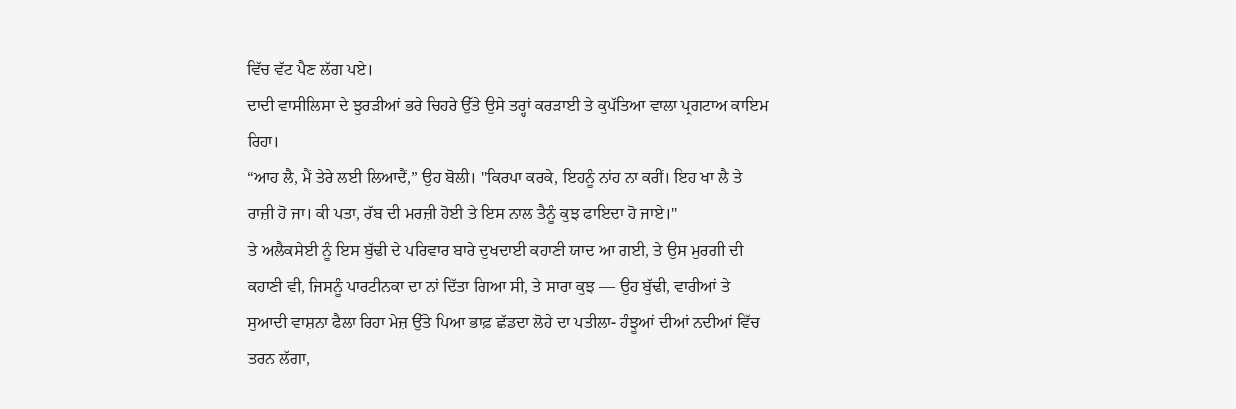ਵਿੱਚ ਵੱਟ ਪੈਣ ਲੱਗ ਪਏ।
ਦਾਦੀ ਵਾਸੀਲਿਸਾ ਦੇ ਝੁਰੜੀਆਂ ਭਰੇ ਚਿਹਰੇ ਉੱਤੇ ਉਸੇ ਤਰ੍ਹਾਂ ਕਰੜਾਈ ਤੇ ਕੁਪੱਤਿਆ ਵਾਲਾ ਪ੍ਰਗਟਾਅ ਕਾਇਮ ਰਿਹਾ।
“ਆਹ ਲੈ, ਮੈਂ ਤੇਰੇ ਲਈ ਲਿਆਦੈਂ,” ਉਹ ਬੋਲੀ। "ਕਿਰਪਾ ਕਰਕੇ, ਇਹਨੂੰ ਨਾਂਹ ਨਾ ਕਰੀਂ। ਇਹ ਖਾ ਲੈ ਤੇ ਰਾਜ਼ੀ ਹੋ ਜਾ। ਕੀ ਪਤਾ, ਰੱਬ ਦੀ ਮਰਜ਼ੀ ਹੋਈ ਤੇ ਇਸ ਨਾਲ ਤੈਨੂੰ ਕੁਝ ਫਾਇਦਾ ਹੋ ਜਾਏ।"
ਤੇ ਅਲੈਕਸੇਈ ਨੂੰ ਇਸ ਬੁੱਢੀ ਦੇ ਪਰਿਵਾਰ ਬਾਰੇ ਦੁਖਦਾਈ ਕਹਾਣੀ ਯਾਦ ਆ ਗਈ, ਤੇ ਉਸ ਮੁਰਗੀ ਦੀ ਕਹਾਣੀ ਵੀ, ਜਿਸਨੂੰ ਪਾਰਟੀਨਕਾ ਦਾ ਨਾਂ ਦਿੱਤਾ ਗਿਆ ਸੀ, ਤੇ ਸਾਰਾ ਕੁਝ — ਉਹ ਬੁੱਢੀ, ਵਾਰੀਆਂ ਤੇ ਸੁਆਦੀ ਵਾਸ਼ਨਾ ਫੈਲਾ ਰਿਹਾ ਮੇਜ਼ ਉੱਤੇ ਪਿਆ ਭਾਫ਼ ਛੱਡਦਾ ਲੋਹੇ ਦਾ ਪਤੀਲਾ- ਹੰਝੂਆਂ ਦੀਆਂ ਨਦੀਆਂ ਵਿੱਚ ਤਰਨ ਲੱਗਾ,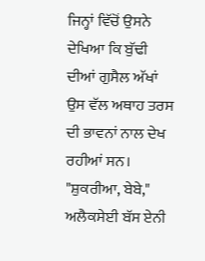ਜਿਨ੍ਹਾਂ ਵਿੱਚੋਂ ਉਸਨੇ ਦੇਖਿਆ ਕਿ ਬੁੱਢੀ ਦੀਆਂ ਗੁਸੈਲ ਅੱਖਾਂ ਉਸ ਵੱਲ ਅਥਾਹ ਤਰਸ ਦੀ ਭਾਵਨਾਂ ਨਾਲ ਦੇਖ ਰਹੀਆਂ ਸਨ।
"ਸ਼ੁਕਰੀਆ, ਬੇਬੇ," ਅਲੈਕਸੇਈ ਬੱਸ ਏਨੀ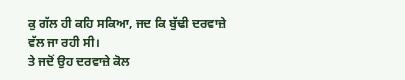ਕੁ ਗੱਲ ਹੀ ਕਹਿ ਸਕਿਆ, ਜਦ ਕਿ ਬੁੱਢੀ ਦਰਵਾਜ਼ੇ ਵੱਲ ਜਾ ਰਹੀ ਸੀ।
ਤੇ ਜਦੋਂ ਉਹ ਦਰਵਾਜ਼ੇ ਕੋਲ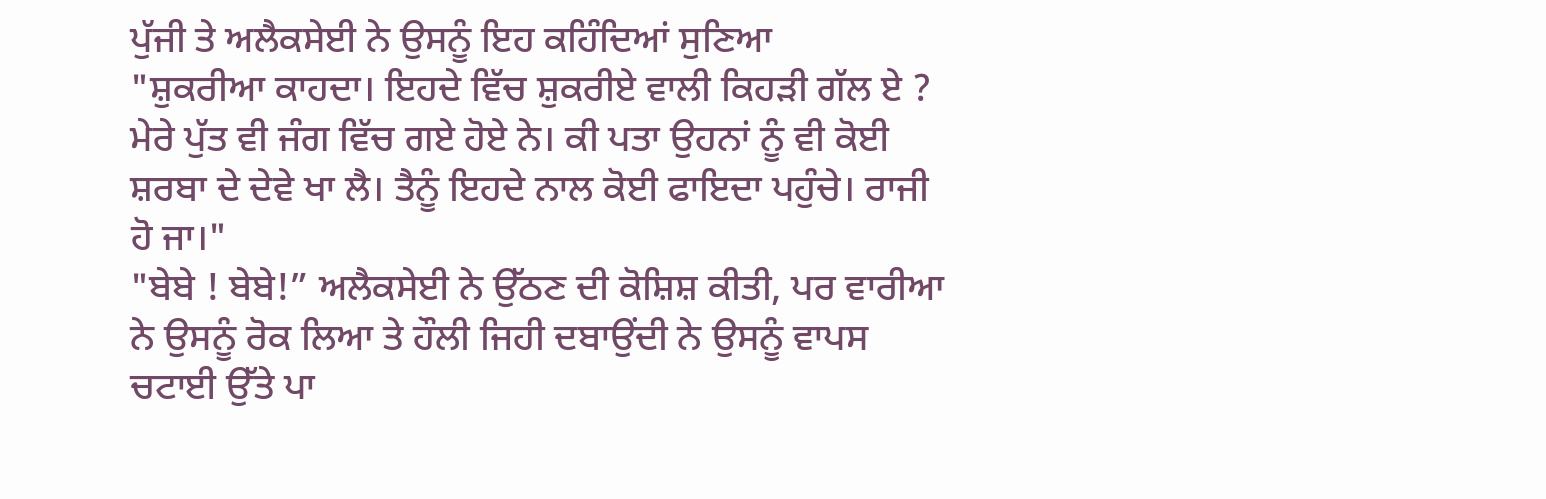ਪੁੱਜੀ ਤੇ ਅਲੈਕਸੇਈ ਨੇ ਉਸਨੂੰ ਇਹ ਕਹਿੰਦਿਆਂ ਸੁਣਿਆ
"ਸ਼ੁਕਰੀਆ ਕਾਹਦਾ। ਇਹਦੇ ਵਿੱਚ ਸ਼ੁਕਰੀਏ ਵਾਲੀ ਕਿਹੜੀ ਗੱਲ ਏ ? ਮੇਰੇ ਪੁੱਤ ਵੀ ਜੰਗ ਵਿੱਚ ਗਏ ਹੋਏ ਨੇ। ਕੀ ਪਤਾ ਉਹਨਾਂ ਨੂੰ ਵੀ ਕੋਈ ਸ਼ਰਬਾ ਦੇ ਦੇਵੇ ਖਾ ਲੈ। ਤੈਨੂੰ ਇਹਦੇ ਨਾਲ ਕੋਈ ਫਾਇਦਾ ਪਹੁੰਚੇ। ਰਾਜੀ ਹੋ ਜਾ।"
"ਬੇਬੇ ! ਬੇਬੇ!” ਅਲੈਕਸੇਈ ਨੇ ਉੱਠਣ ਦੀ ਕੋਸ਼ਿਸ਼ ਕੀਤੀ, ਪਰ ਵਾਰੀਆ ਨੇ ਉਸਨੂੰ ਰੋਕ ਲਿਆ ਤੇ ਹੌਲੀ ਜਿਹੀ ਦਬਾਉਂਦੀ ਨੇ ਉਸਨੂੰ ਵਾਪਸ ਚਟਾਈ ਉੱਤੇ ਪਾ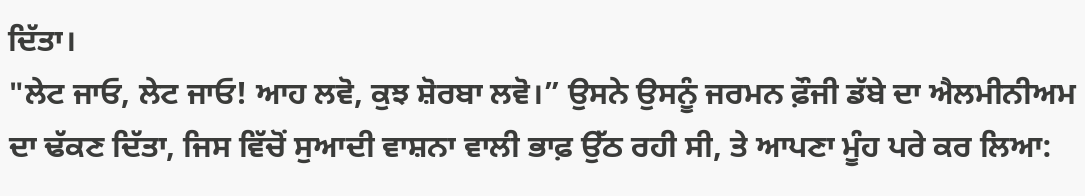ਦਿੱਤਾ।
"ਲੇਟ ਜਾਓ, ਲੇਟ ਜਾਓ! ਆਹ ਲਵੋ, ਕੁਝ ਸ਼ੋਰਬਾ ਲਵੋ।” ਉਸਨੇ ਉਸਨੂੰ ਜਰਮਨ ਫ਼ੌਜੀ ਡੱਬੇ ਦਾ ਐਲਮੀਨੀਅਮ ਦਾ ਢੱਕਣ ਦਿੱਤਾ, ਜਿਸ ਵਿੱਚੋਂ ਸੁਆਦੀ ਵਾਸ਼ਨਾ ਵਾਲੀ ਭਾਫ਼ ਉੱਠ ਰਹੀ ਸੀ, ਤੇ ਆਪਣਾ ਮੂੰਹ ਪਰੇ ਕਰ ਲਿਆ: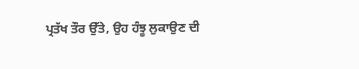ਪ੍ਰਤੱਖ ਤੌਰ ਉੱਤੇ, ਉਹ ਹੰਝੂ ਲੁਕਾਉਣ ਦੀ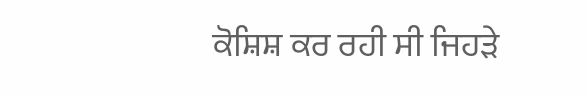ਕੋਸ਼ਿਸ਼ ਕਰ ਰਹੀ ਸੀ ਜਿਹੜੇ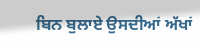ਬਿਨ ਬੁਲਾਏ ਉਸਦੀਆਂ ਅੱਖਾਂ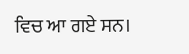ਵਿਚ ਆ ਗਏ ਸਨ।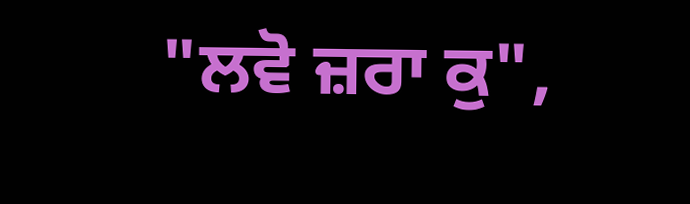"ਲਵੋ ਜ਼ਰਾ ਕੁ",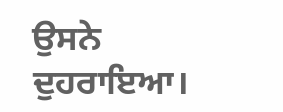ਉਸਨੇ ਦੁਹਰਾਇਆ।